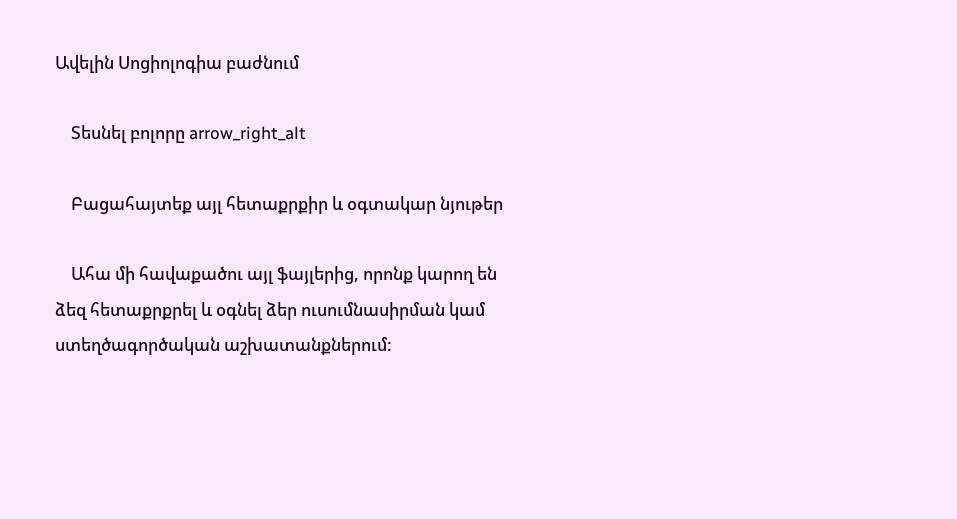Ավելին Սոցիոլոգիա բաժնում

    Տեսնել բոլորը arrow_right_alt

    Բացահայտեք այլ հետաքրքիր և օգտակար նյութեր

    Ահա մի հավաքածու այլ ֆայլերից, որոնք կարող են ձեզ հետաքրքրել և օգնել ձեր ուսումնասիրման կամ ստեղծագործական աշխատանքներում: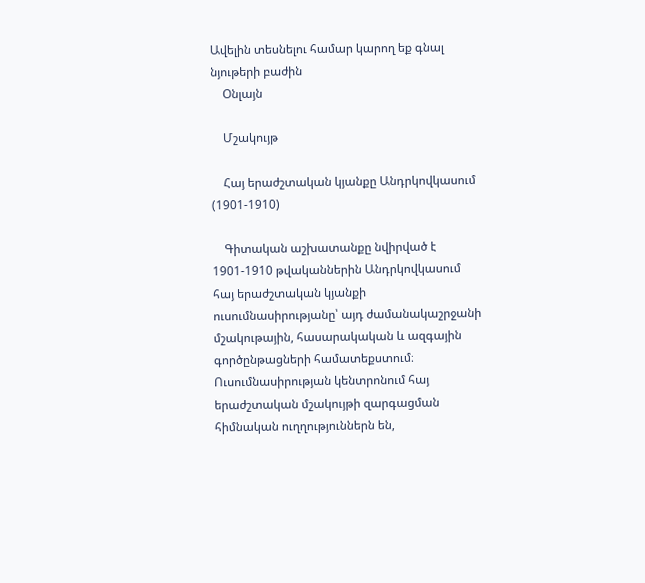Ավելին տեսնելու համար կարող եք գնալ նյութերի բաժին
    Օնլայն

    Մշակույթ

    Հայ երաժշտական կյանքը Անդրկովկասում (1901-1910)

    Գիտական աշխատանքը նվիրված է 1901-1910 թվականներին Անդրկովկասում հայ երաժշտական կյանքի ուսումնասիրությանը՝ այդ ժամանակաշրջանի մշակութային, հասարակական և ազգային գործընթացների համատեքստում։ Ուսումնասիրության կենտրոնում հայ երաժշտական մշակույթի զարգացման հիմնական ուղղություններն են,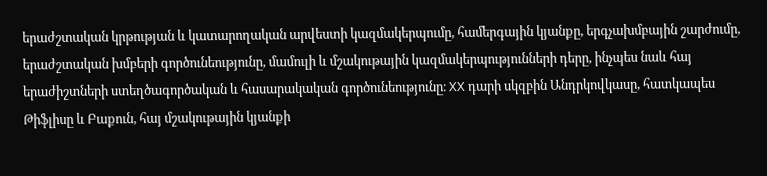երաժշտական կրթության և կատարողական արվեստի կազմակերպումը, համերգային կյանքը, երգչախմբային շարժումը, երաժշտական խմբերի գործունեությունը, մամուլի և մշակութային կազմակերպությունների դերը, ինչպես նաև հայ երաժիշտների ստեղծագործական և հասարակական գործունեությունը։ XX դարի սկզբին Անդրկովկասը, հատկապես Թիֆլիսը և Բաքուն, հայ մշակութային կյանքի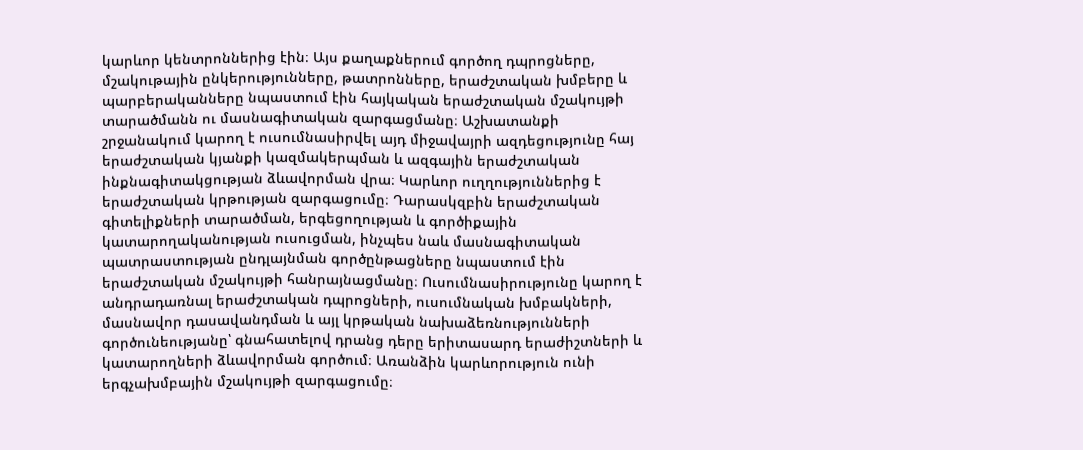կարևոր կենտրոններից էին։ Այս քաղաքներում գործող դպրոցները, մշակութային ընկերությունները, թատրոնները, երաժշտական խմբերը և պարբերականները նպաստում էին հայկական երաժշտական մշակույթի տարածմանն ու մասնագիտական զարգացմանը։ Աշխատանքի շրջանակում կարող է ուսումնասիրվել այդ միջավայրի ազդեցությունը հայ երաժշտական կյանքի կազմակերպման և ազգային երաժշտական ինքնագիտակցության ձևավորման վրա։ Կարևոր ուղղություններից է երաժշտական կրթության զարգացումը։ Դարասկզբին երաժշտական գիտելիքների տարածման, երգեցողության և գործիքային կատարողականության ուսուցման, ինչպես նաև մասնագիտական պատրաստության ընդլայնման գործընթացները նպաստում էին երաժշտական մշակույթի հանրայնացմանը։ Ուսումնասիրությունը կարող է անդրադառնալ երաժշտական դպրոցների, ուսումնական խմբակների, մասնավոր դասավանդման և այլ կրթական նախաձեռնությունների գործունեությանը՝ գնահատելով դրանց դերը երիտասարդ երաժիշտների և կատարողների ձևավորման գործում։ Առանձին կարևորություն ունի երգչախմբային մշակույթի զարգացումը։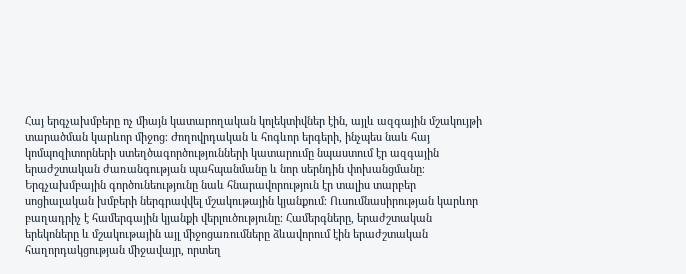Հայ երգչախմբերը ոչ միայն կատարողական կոլեկտիվներ էին, այլև ազգային մշակույթի տարածման կարևոր միջոց։ Ժողովրդական և հոգևոր երգերի, ինչպես նաև հայ կոմպոզիտորների ստեղծագործությունների կատարումը նպաստում էր ազգային երաժշտական ժառանգության պահպանմանը և նոր սերնդին փոխանցմանը։ Երգչախմբային գործունեությունը նաև հնարավորություն էր տալիս տարբեր սոցիալական խմբերի ներգրավվել մշակութային կյանքում։ Ուսումնասիրության կարևոր բաղադրիչ է համերգային կյանքի վերլուծությունը։ Համերգները, երաժշտական երեկոները և մշակութային այլ միջոցառումները ձևավորում էին երաժշտական հաղորդակցության միջավայր, որտեղ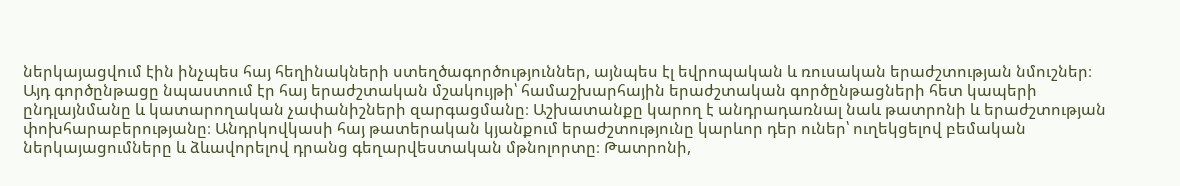ներկայացվում էին ինչպես հայ հեղինակների ստեղծագործություններ, այնպես էլ եվրոպական և ռուսական երաժշտության նմուշներ։ Այդ գործընթացը նպաստում էր հայ երաժշտական մշակույթի՝ համաշխարհային երաժշտական գործընթացների հետ կապերի ընդլայնմանը և կատարողական չափանիշների զարգացմանը։ Աշխատանքը կարող է անդրադառնալ նաև թատրոնի և երաժշտության փոխհարաբերությանը։ Անդրկովկասի հայ թատերական կյանքում երաժշտությունը կարևոր դեր ուներ՝ ուղեկցելով բեմական ներկայացումները և ձևավորելով դրանց գեղարվեստական մթնոլորտը։ Թատրոնի,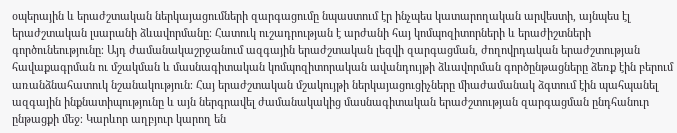օպերային և երաժշտական ներկայացումների զարգացումը նպաստում էր ինչպես կատարողական արվեստի, այնպես էլ երաժշտական լսարանի ձևավորմանը։ Հատուկ ուշադրության է արժանի հայ կոմպոզիտորների և երաժիշտների գործունեությունը։ Այդ ժամանակաշրջանում ազգային երաժշտական լեզվի զարգացման, ժողովրդական երաժշտության հավաքագրման ու մշակման և մասնագիտական կոմպոզիտորական ավանդույթի ձևավորման գործընթացները ձեռք էին բերում առանձնահատուկ նշանակություն։ Հայ երաժշտական մշակույթի ներկայացուցիչները միաժամանակ ձգտում էին պահպանել ազգային ինքնատիպությունը և այն ներգրավել ժամանակակից մասնագիտական երաժշտության զարգացման ընդհանուր ընթացքի մեջ։ Կարևոր աղբյուր կարող են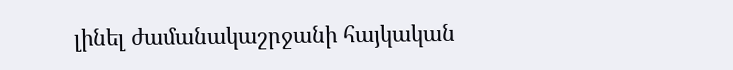լինել ժամանակաշրջանի հայկական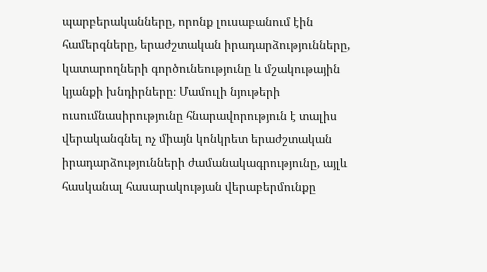պարբերականները, որոնք լուսաբանում էին համերգները, երաժշտական իրադարձությունները, կատարողների գործունեությունը և մշակութային կյանքի խնդիրները։ Մամուլի նյութերի ուսումնասիրությունը հնարավորություն է տալիս վերականգնել ոչ միայն կոնկրետ երաժշտական իրադարձությունների ժամանակագրությունը, այլև հասկանալ հասարակության վերաբերմունքը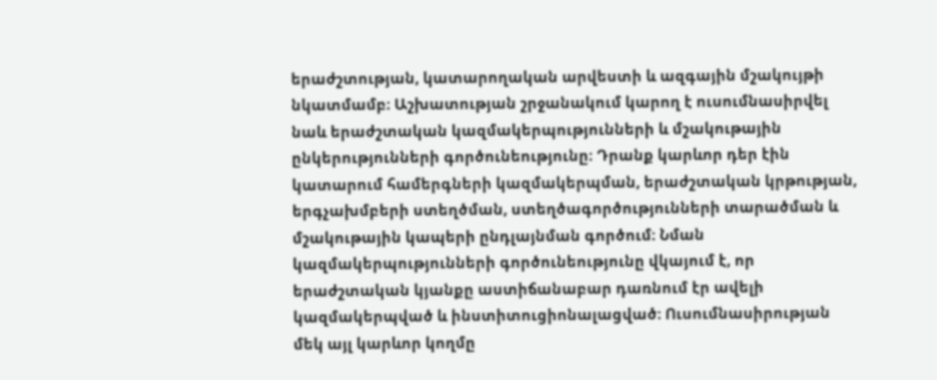երաժշտության, կատարողական արվեստի և ազգային մշակույթի նկատմամբ։ Աշխատության շրջանակում կարող է ուսումնասիրվել նաև երաժշտական կազմակերպությունների և մշակութային ընկերությունների գործունեությունը։ Դրանք կարևոր դեր էին կատարում համերգների կազմակերպման, երաժշտական կրթության, երգչախմբերի ստեղծման, ստեղծագործությունների տարածման և մշակութային կապերի ընդլայնման գործում։ Նման կազմակերպությունների գործունեությունը վկայում է, որ երաժշտական կյանքը աստիճանաբար դառնում էր ավելի կազմակերպված և ինստիտուցիոնալացված։ Ուսումնասիրության մեկ այլ կարևոր կողմը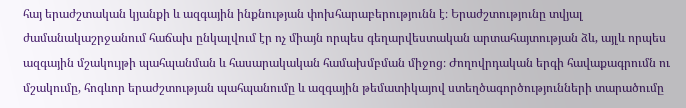հայ երաժշտական կյանքի և ազգային ինքնության փոխհարաբերությունն է։ Երաժշտությունը տվյալ ժամանակաշրջանում հաճախ ընկալվում էր ոչ միայն որպես գեղարվեստական արտահայտության ձև, այլև որպես ազգային մշակույթի պահպանման և հասարակական համախմբման միջոց։ Ժողովրդական երգի հավաքագրումն ու մշակումը, հոգևոր երաժշտության պահպանումը և ազգային թեմատիկայով ստեղծագործությունների տարածումը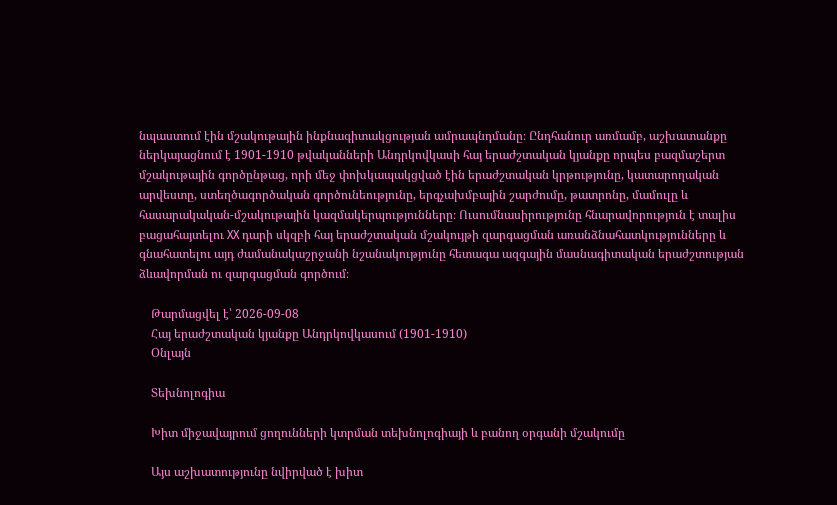նպաստում էին մշակութային ինքնագիտակցության ամրապնդմանը։ Ընդհանուր առմամբ, աշխատանքը ներկայացնում է 1901-1910 թվականների Անդրկովկասի հայ երաժշտական կյանքը որպես բազմաշերտ մշակութային գործընթաց, որի մեջ փոխկապակցված էին երաժշտական կրթությունը, կատարողական արվեստը, ստեղծագործական գործունեությունը, երգչախմբային շարժումը, թատրոնը, մամուլը և հասարակական-մշակութային կազմակերպությունները։ Ուսումնասիրությունը հնարավորություն է տալիս բացահայտելու XX դարի սկզբի հայ երաժշտական մշակույթի զարգացման առանձնահատկությունները և գնահատելու այդ ժամանակաշրջանի նշանակությունը հետագա ազգային մասնագիտական երաժշտության ձևավորման ու զարգացման գործում։

    Թարմացվել է՝ 2026-09-08
    Հայ երաժշտական կյանքը Անդրկովկասում (1901-1910)
    Օնլայն

    Տեխնոլոգիա

    Խիտ միջավայրում ցողունների կտրման տեխնոլոգիայի և բանող օրգանի մշակումը

    Այս աշխատությունը նվիրված է խիտ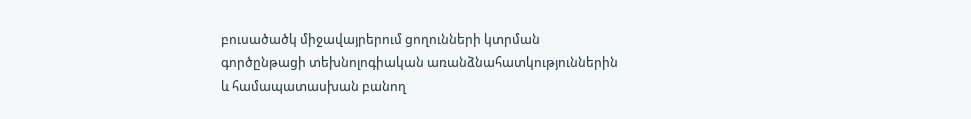բուսածածկ միջավայրերում ցողունների կտրման գործընթացի տեխնոլոգիական առանձնահատկություններին և համապատասխան բանող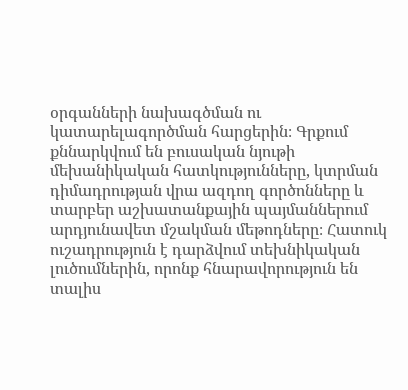օրգանների նախագծման ու կատարելագործման հարցերին։ Գրքում քննարկվում են բուսական նյութի մեխանիկական հատկությունները, կտրման դիմադրության վրա ազդող գործոնները և տարբեր աշխատանքային պայմաններում արդյունավետ մշակման մեթոդները։ Հատուկ ուշադրություն է դարձվում տեխնիկական լուծումներին, որոնք հնարավորություն են տալիս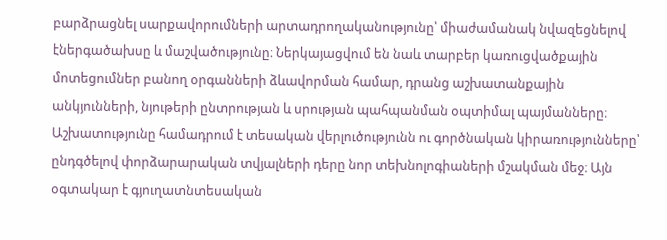բարձրացնել սարքավորումների արտադրողականությունը՝ միաժամանակ նվազեցնելով էներգածախսը և մաշվածությունը։ Ներկայացվում են նաև տարբեր կառուցվածքային մոտեցումներ բանող օրգանների ձևավորման համար, դրանց աշխատանքային անկյունների, նյութերի ընտրության և սրության պահպանման օպտիմալ պայմանները։ Աշխատությունը համադրում է տեսական վերլուծությունն ու գործնական կիրառությունները՝ ընդգծելով փորձարարական տվյալների դերը նոր տեխնոլոգիաների մշակման մեջ։ Այն օգտակար է գյուղատնտեսական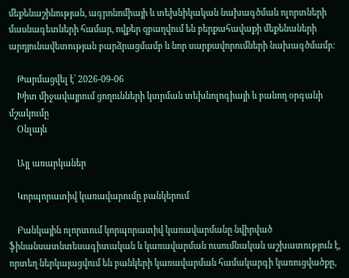մեքենաշինության, ագրոնոմիայի և տեխնիկական նախագծման ոլորտների մասնագետների համար, ովքեր զբաղվում են բերքահավաքի մեքենաների արդյունավետության բարձրացմամբ և նոր սարքավորումների նախագծմամբ։

    Թարմացվել է՝ 2026-09-06
    Խիտ միջավայրում ցողունների կտրման տեխնոլոգիայի և բանող օրգանի մշակումը
    Օնլայն

    Այլ առարկաներ

    Կորպորատիվ կառավարումը բանկերում

    Բանկային ոլորտում կորպորատիվ կառավարմանը նվիրված ֆինանսատնտեսագիտական և կառավարման ուսումնական աշխատություն է, որտեղ ներկայացվում են բանկերի կառավարման համակարգի կառուցվածքը,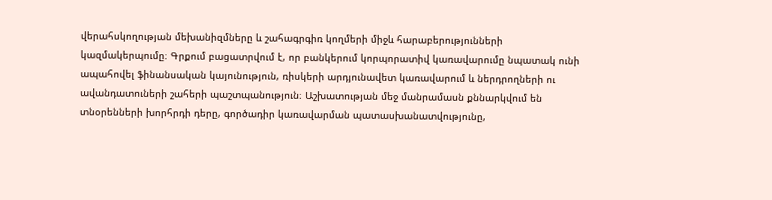վերահսկողության մեխանիզմները և շահագրգիռ կողմերի միջև հարաբերությունների կազմակերպումը։ Գրքում բացատրվում է, որ բանկերում կորպորատիվ կառավարումը նպատակ ունի ապահովել ֆինանսական կայունություն, ռիսկերի արդյունավետ կառավարում և ներդրողների ու ավանդատուների շահերի պաշտպանություն։ Աշխատության մեջ մանրամասն քննարկվում են տնօրենների խորհրդի դերը, գործադիր կառավարման պատասխանատվությունը,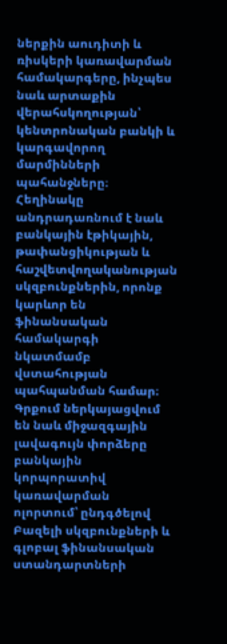ներքին աուդիտի և ռիսկերի կառավարման համակարգերը, ինչպես նաև արտաքին վերահսկողության՝ կենտրոնական բանկի և կարգավորող մարմինների պահանջները։ Հեղինակը անդրադառնում է նաև բանկային էթիկային, թափանցիկության և հաշվետվողականության սկզբունքներին, որոնք կարևոր են ֆինանսական համակարգի նկատմամբ վստահության պահպանման համար։ Գրքում ներկայացվում են նաև միջազգային լավագույն փորձերը բանկային կորպորատիվ կառավարման ոլորտում՝ ընդգծելով Բազելի սկզբունքների և գլոբալ ֆինանսական ստանդարտների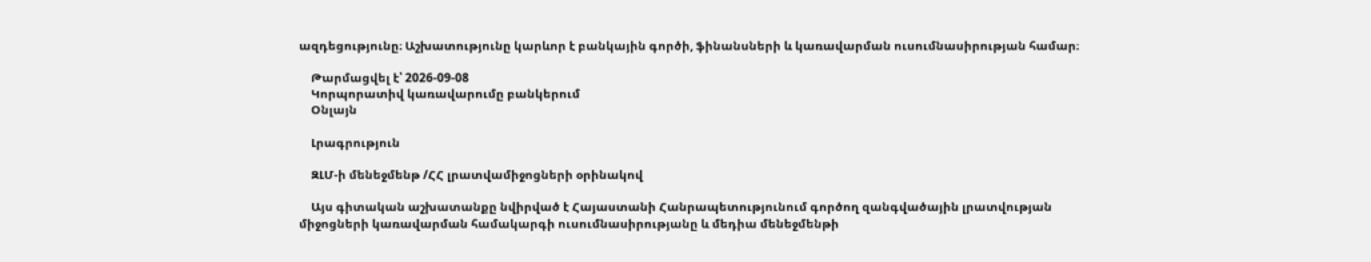ազդեցությունը։ Աշխատությունը կարևոր է բանկային գործի, ֆինանսների և կառավարման ուսումնասիրության համար։

    Թարմացվել է՝ 2026-09-08
    Կորպորատիվ կառավարումը բանկերում
    Օնլայն

    Լրագրություն

    ԶԼՄ-ի մենեջմենթ /ՀՀ լրատվամիջոցների օրինակով

    Այս գիտական աշխատանքը նվիրված է Հայաստանի Հանրապետությունում գործող զանգվածային լրատվության միջոցների կառավարման համակարգի ուսումնասիրությանը և մեդիա մենեջմենթի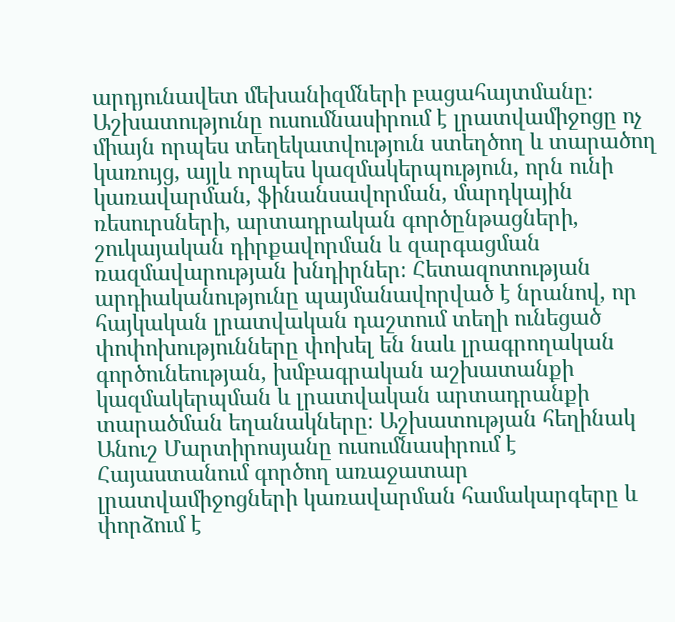արդյունավետ մեխանիզմների բացահայտմանը։ Աշխատությունը ուսումնասիրում է լրատվամիջոցը ոչ միայն որպես տեղեկատվություն ստեղծող և տարածող կառույց, այլև որպես կազմակերպություն, որն ունի կառավարման, ֆինանսավորման, մարդկային ռեսուրսների, արտադրական գործընթացների, շուկայական դիրքավորման և զարգացման ռազմավարության խնդիրներ։ Հետազոտության արդիականությունը պայմանավորված է նրանով, որ հայկական լրատվական դաշտում տեղի ունեցած փոփոխությունները փոխել են նաև լրագրողական գործունեության, խմբագրական աշխատանքի կազմակերպման և լրատվական արտադրանքի տարածման եղանակները։ Աշխատության հեղինակ Անուշ Մարտիրոսյանը ուսումնասիրում է Հայաստանում գործող առաջատար լրատվամիջոցների կառավարման համակարգերը և փորձում է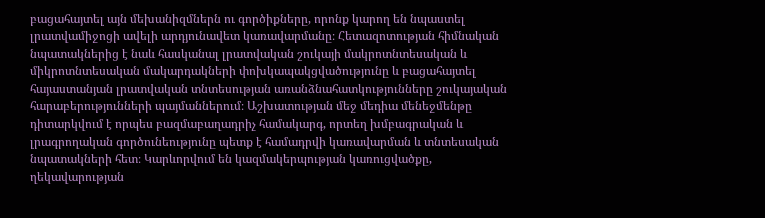բացահայտել այն մեխանիզմներն ու գործիքները, որոնք կարող են նպաստել լրատվամիջոցի ավելի արդյունավետ կառավարմանը։ Հետազոտության հիմնական նպատակներից է նաև հասկանալ լրատվական շուկայի մակրոտնտեսական և միկրոտնտեսական մակարդակների փոխկապակցվածությունը և բացահայտել հայաստանյան լրատվական տնտեսության առանձնահատկությունները շուկայական հարաբերությունների պայմաններում։ Աշխատության մեջ մեդիա մենեջմենթը դիտարկվում է որպես բազմաբաղադրիչ համակարգ, որտեղ խմբագրական և լրագրողական գործունեությունը պետք է համադրվի կառավարման և տնտեսական նպատակների հետ։ Կարևորվում են կազմակերպության կառուցվածքը, ղեկավարության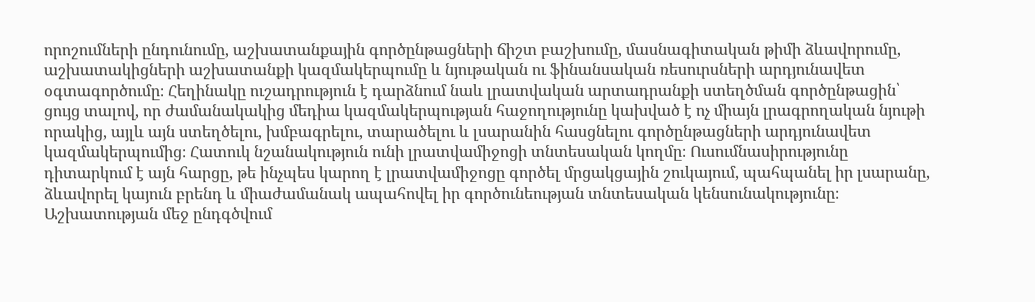որոշումների ընդունումը, աշխատանքային գործընթացների ճիշտ բաշխումը, մասնագիտական թիմի ձևավորումը, աշխատակիցների աշխատանքի կազմակերպումը և նյութական ու ֆինանսական ռեսուրսների արդյունավետ օգտագործումը։ Հեղինակը ուշադրություն է դարձնում նաև լրատվական արտադրանքի ստեղծման գործընթացին՝ ցույց տալով, որ ժամանակակից մեդիա կազմակերպության հաջողությունը կախված է ոչ միայն լրագրողական նյութի որակից, այլև այն ստեղծելու, խմբագրելու, տարածելու և լսարանին հասցնելու գործընթացների արդյունավետ կազմակերպումից։ Հատուկ նշանակություն ունի լրատվամիջոցի տնտեսական կողմը։ Ուսումնասիրությունը դիտարկում է այն հարցը, թե ինչպես կարող է լրատվամիջոցը գործել մրցակցային շուկայում, պահպանել իր լսարանը, ձևավորել կայուն բրենդ և միաժամանակ ապահովել իր գործունեության տնտեսական կենսունակությունը։ Աշխատության մեջ ընդգծվում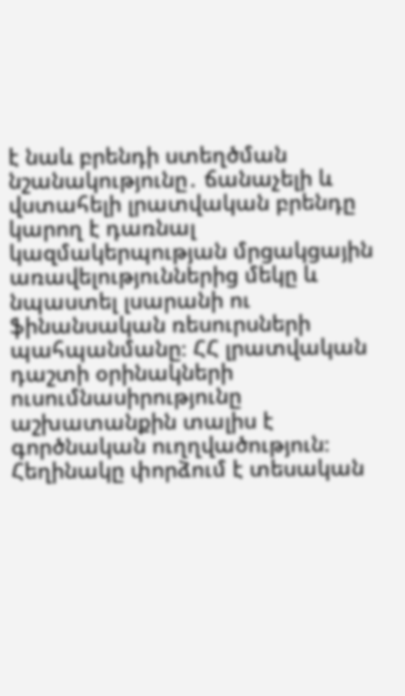է նաև բրենդի ստեղծման նշանակությունը․ ճանաչելի և վստահելի լրատվական բրենդը կարող է դառնալ կազմակերպության մրցակցային առավելություններից մեկը և նպաստել լսարանի ու ֆինանսական ռեսուրսների պահպանմանը։ ՀՀ լրատվական դաշտի օրինակների ուսումնասիրությունը աշխատանքին տալիս է գործնական ուղղվածություն։ Հեղինակը փորձում է տեսական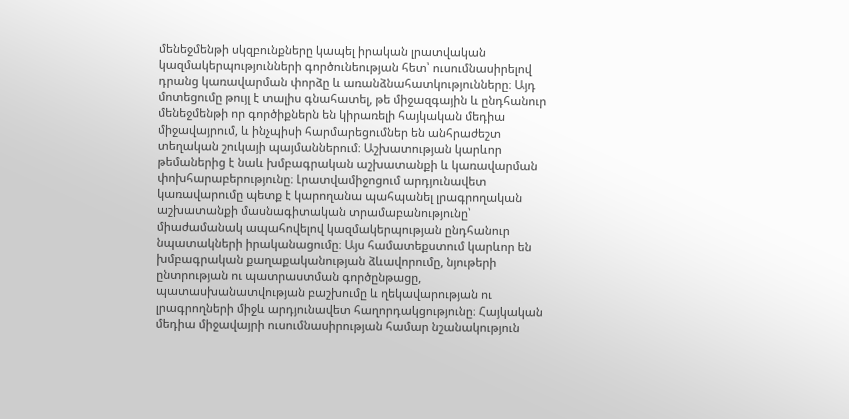մենեջմենթի սկզբունքները կապել իրական լրատվական կազմակերպությունների գործունեության հետ՝ ուսումնասիրելով դրանց կառավարման փորձը և առանձնահատկությունները։ Այդ մոտեցումը թույլ է տալիս գնահատել, թե միջազգային և ընդհանուր մենեջմենթի որ գործիքներն են կիրառելի հայկական մեդիա միջավայրում, և ինչպիսի հարմարեցումներ են անհրաժեշտ տեղական շուկայի պայմաններում։ Աշխատության կարևոր թեմաներից է նաև խմբագրական աշխատանքի և կառավարման փոխհարաբերությունը։ Լրատվամիջոցում արդյունավետ կառավարումը պետք է կարողանա պահպանել լրագրողական աշխատանքի մասնագիտական տրամաբանությունը՝ միաժամանակ ապահովելով կազմակերպության ընդհանուր նպատակների իրականացումը։ Այս համատեքստում կարևոր են խմբագրական քաղաքականության ձևավորումը, նյութերի ընտրության ու պատրաստման գործընթացը, պատասխանատվության բաշխումը և ղեկավարության ու լրագրողների միջև արդյունավետ հաղորդակցությունը։ Հայկական մեդիա միջավայրի ուսումնասիրության համար նշանակություն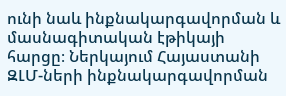ունի նաև ինքնակարգավորման և մասնագիտական էթիկայի հարցը։ Ներկայում Հայաստանի ԶԼՄ-ների ինքնակարգավորման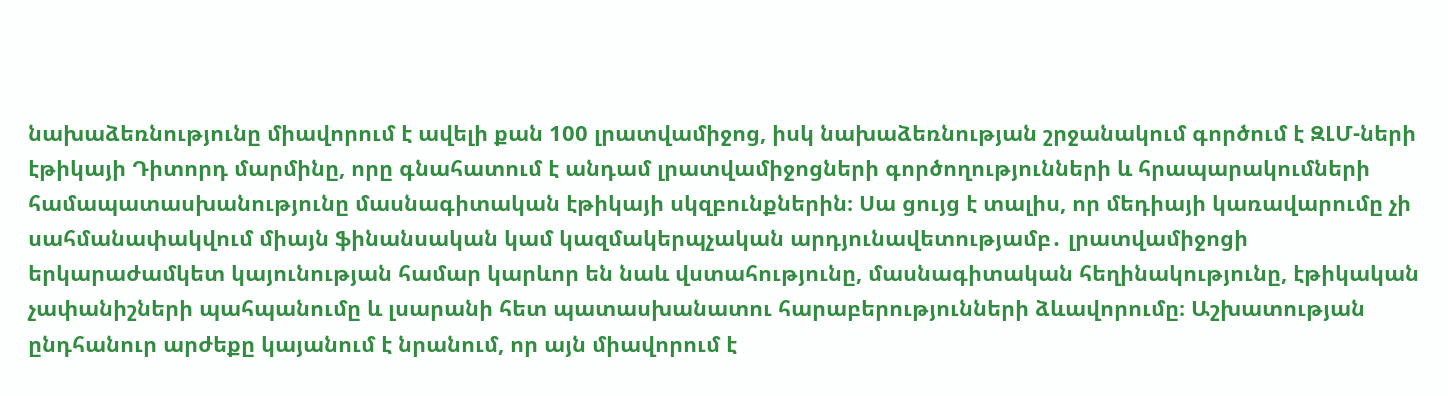նախաձեռնությունը միավորում է ավելի քան 100 լրատվամիջոց, իսկ նախաձեռնության շրջանակում գործում է ԶԼՄ-ների էթիկայի Դիտորդ մարմինը, որը գնահատում է անդամ լրատվամիջոցների գործողությունների և հրապարակումների համապատասխանությունը մասնագիտական էթիկայի սկզբունքներին։ Սա ցույց է տալիս, որ մեդիայի կառավարումը չի սահմանափակվում միայն ֆինանսական կամ կազմակերպչական արդյունավետությամբ․ լրատվամիջոցի երկարաժամկետ կայունության համար կարևոր են նաև վստահությունը, մասնագիտական հեղինակությունը, էթիկական չափանիշների պահպանումը և լսարանի հետ պատասխանատու հարաբերությունների ձևավորումը։ Աշխատության ընդհանուր արժեքը կայանում է նրանում, որ այն միավորում է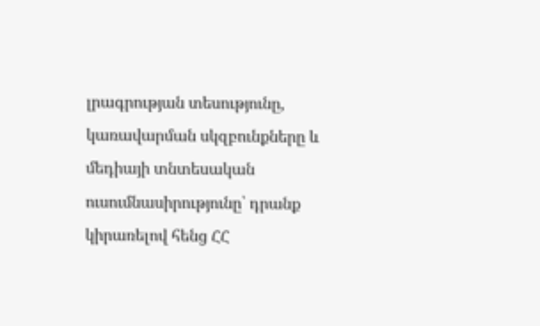լրագրության տեսությունը, կառավարման սկզբունքները և մեդիայի տնտեսական ուսումնասիրությունը՝ դրանք կիրառելով հենց ՀՀ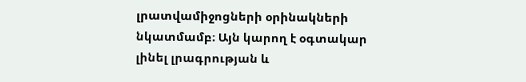լրատվամիջոցների օրինակների նկատմամբ։ Այն կարող է օգտակար լինել լրագրության և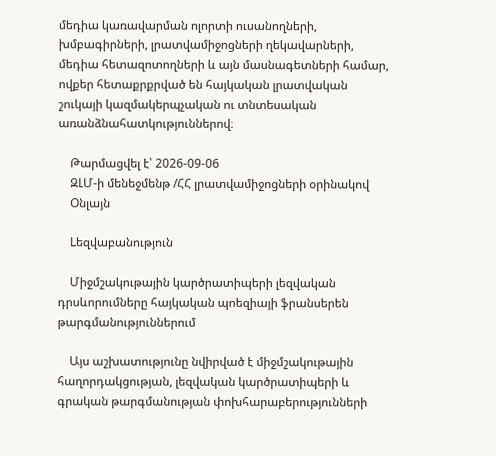մեդիա կառավարման ոլորտի ուսանողների, խմբագիրների, լրատվամիջոցների ղեկավարների, մեդիա հետազոտողների և այն մասնագետների համար, ովքեր հետաքրքրված են հայկական լրատվական շուկայի կազմակերպչական ու տնտեսական առանձնահատկություններով։

    Թարմացվել է՝ 2026-09-06
    ԶԼՄ-ի մենեջմենթ /ՀՀ լրատվամիջոցների օրինակով
    Օնլայն

    Lեզվաբանություն

    Միջմշակութային կարծրատիպերի լեզվական դրսևորումները հայկական պոեզիայի ֆրանսերեն թարգմանություններում

    Այս աշխատությունը նվիրված է միջմշակութային հաղորդակցության, լեզվական կարծրատիպերի և գրական թարգմանության փոխհարաբերությունների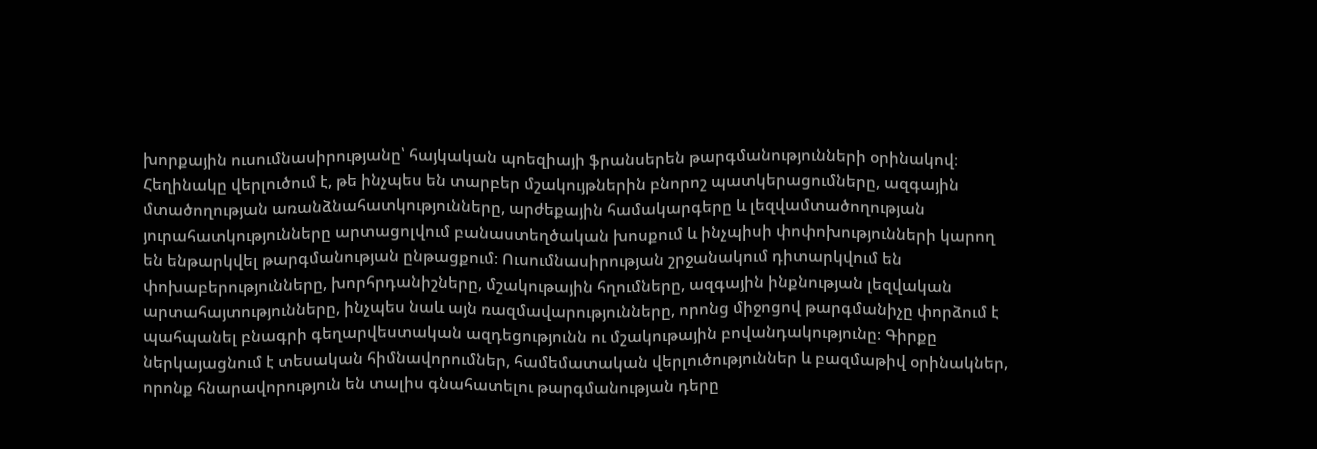խորքային ուսումնասիրությանը՝ հայկական պոեզիայի ֆրանսերեն թարգմանությունների օրինակով։ Հեղինակը վերլուծում է, թե ինչպես են տարբեր մշակույթներին բնորոշ պատկերացումները, ազգային մտածողության առանձնահատկությունները, արժեքային համակարգերը և լեզվամտածողության յուրահատկությունները արտացոլվում բանաստեղծական խոսքում և ինչպիսի փոփոխությունների կարող են ենթարկվել թարգմանության ընթացքում։ Ուսումնասիրության շրջանակում դիտարկվում են փոխաբերությունները, խորհրդանիշները, մշակութային հղումները, ազգային ինքնության լեզվական արտահայտությունները, ինչպես նաև այն ռազմավարությունները, որոնց միջոցով թարգմանիչը փորձում է պահպանել բնագրի գեղարվեստական ազդեցությունն ու մշակութային բովանդակությունը։ Գիրքը ներկայացնում է տեսական հիմնավորումներ, համեմատական վերլուծություններ և բազմաթիվ օրինակներ, որոնք հնարավորություն են տալիս գնահատելու թարգմանության դերը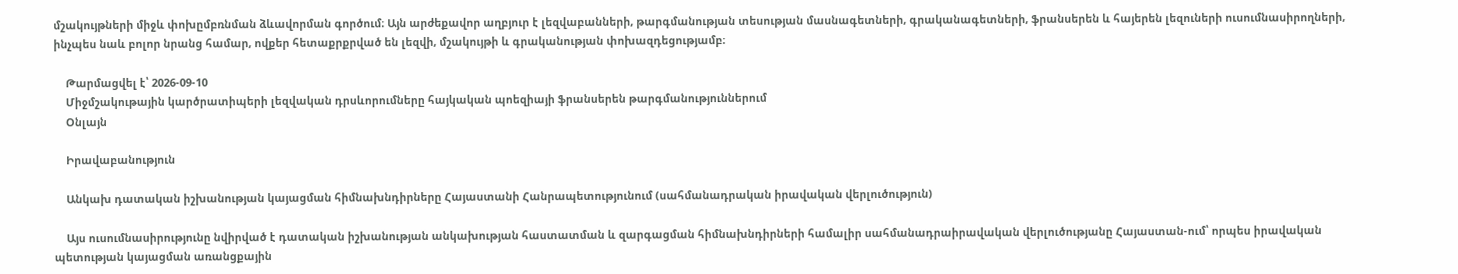մշակույթների միջև փոխըմբռնման ձևավորման գործում։ Այն արժեքավոր աղբյուր է լեզվաբանների, թարգմանության տեսության մասնագետների, գրականագետների, ֆրանսերեն և հայերեն լեզուների ուսումնասիրողների, ինչպես նաև բոլոր նրանց համար, ովքեր հետաքրքրված են լեզվի, մշակույթի և գրականության փոխազդեցությամբ։

    Թարմացվել է՝ 2026-09-10
    Միջմշակութային կարծրատիպերի լեզվական դրսևորումները հայկական պոեզիայի ֆրանսերեն թարգմանություններում
    Օնլայն

    Իրավաբանություն

    Անկախ դատական իշխանության կայացման հիմնախնդիրները Հայաստանի Հանրապետությունում (սահմանադրական իրավական վերլուծություն)

    Այս ուսումնասիրությունը նվիրված է դատական իշխանության անկախության հաստատման և զարգացման հիմնախնդիրների համալիր սահմանադրաիրավական վերլուծությանը Հայաստան-ում՝ որպես իրավական պետության կայացման առանցքային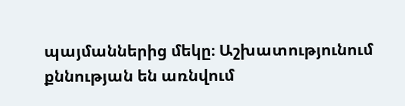պայմաններից մեկը։ Աշխատությունում քննության են առնվում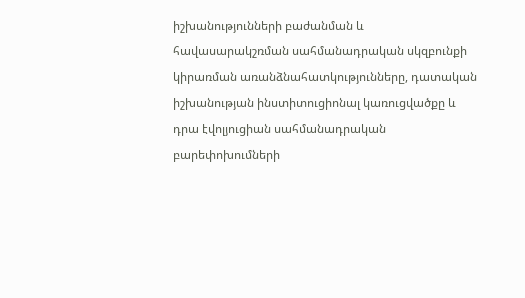իշխանությունների բաժանման և հավասարակշռման սահմանադրական սկզբունքի կիրառման առանձնահատկությունները, դատական իշխանության ինստիտուցիոնալ կառուցվածքը և դրա էվոլյուցիան սահմանադրական բարեփոխումների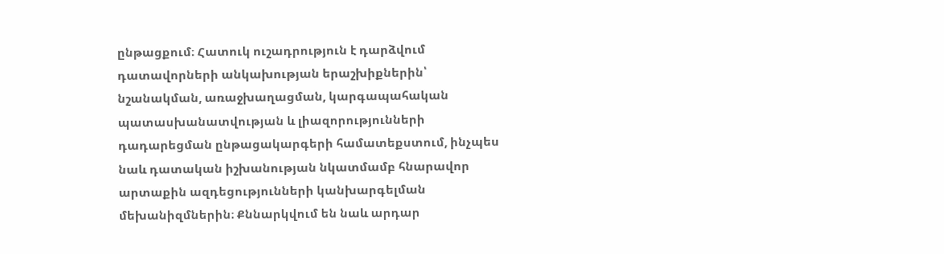ընթացքում։ Հատուկ ուշադրություն է դարձվում դատավորների անկախության երաշխիքներին՝ նշանակման, առաջխաղացման, կարգապահական պատասխանատվության և լիազորությունների դադարեցման ընթացակարգերի համատեքստում, ինչպես նաև դատական իշխանության նկատմամբ հնարավոր արտաքին ազդեցությունների կանխարգելման մեխանիզմներին։ Քննարկվում են նաև արդար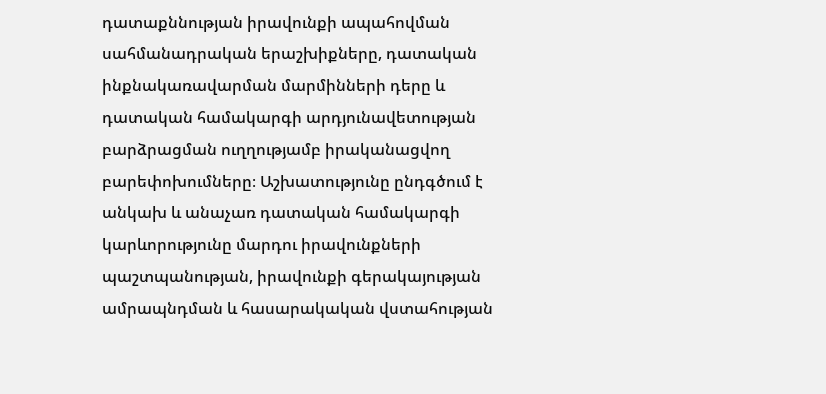դատաքննության իրավունքի ապահովման սահմանադրական երաշխիքները, դատական ինքնակառավարման մարմինների դերը և դատական համակարգի արդյունավետության բարձրացման ուղղությամբ իրականացվող բարեփոխումները։ Աշխատությունը ընդգծում է անկախ և անաչառ դատական համակարգի կարևորությունը մարդու իրավունքների պաշտպանության, իրավունքի գերակայության ամրապնդման և հասարակական վստահության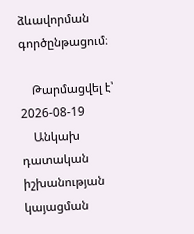ձևավորման գործընթացում։

    Թարմացվել է՝ 2026-08-19
    Անկախ դատական իշխանության կայացման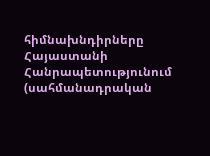հիմնախնդիրները Հայաստանի Հանրապետությունում (սահմանադրական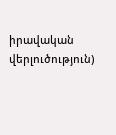իրավական վերլուծություն)